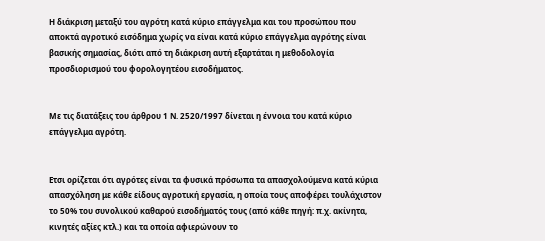Η διάκριση μεταξύ του αγρότη κατά κύριο επάγγελμα και του προσώπου που αποκτά αγροτικό εισόδημα χωρίς να είναι κατά κύριο επάγγελμα αγρότης είναι βασικής σημασίας, διότι από τη διάκριση αυτή εξαρτάται η μεθοδολογία προσδιορισμού του φορολογητέου εισοδήματος.


Με τις διατάξεις του άρθρου 1 Ν. 2520/1997 δίνεται η έννοια του κατά κύριο επάγγελμα αγρότη.


Ετσι ορίζεται ότι αγρότες είναι τα φυσικά πρόσωπα τα απασχολούμενα κατά κύρια απασχόληση με κάθε είδους αγροτική εργασία, η οποία τους αποφέρει τουλάχιστον το 50% του συνολικού καθαρού εισοδήματός τους (από κάθε πηγή: π.χ. ακίνητα, κινητές αξίες κτλ.) και τα οποία αφιερώνουν το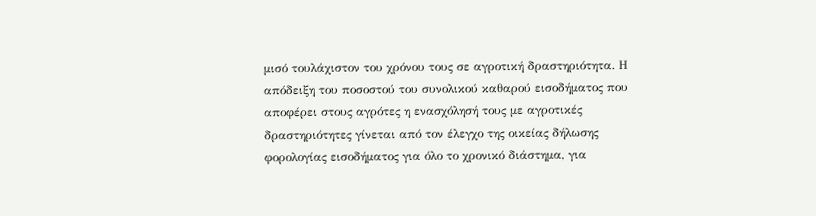μισό τουλάχιστον του χρόνου τους σε αγροτική δραστηριότητα. Η απόδειξη του ποσοστού του συνολικού καθαρού εισοδήματος που αποφέρει στους αγρότες η ενασχόλησή τους με αγροτικές δραστηριότητες γίνεται από τον έλεγχο της οικείας δήλωσης φορολογίας εισοδήματος για όλο το χρονικό διάστημα, για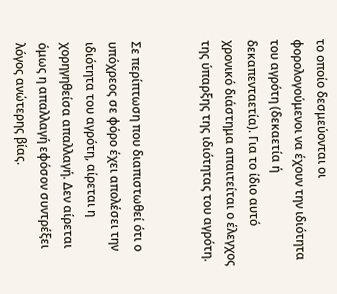το οποίο δεσμεύονται οι φορολογούμενοι να έχουν την ιδιότητα του αγρότη (δεκαετία ή δεκαπενταετία). Για το ίδιο αυτό χρονικό διάστημα απαιτείται ο έλεγχος της ύπαρξης της ιδιότητας του αγρότη.


Σε περίπτωση που διαπιστωθεί ότι ο υπόχρεος σε φόρο έχει απολέσει την ιδιότητα του αγρότη, αίρεται η χορηγηθείσα απαλλαγή. Δεν αίρεται όμως η απαλλαγή εφόσον συντρέξει λόγος ανώτερης βίας.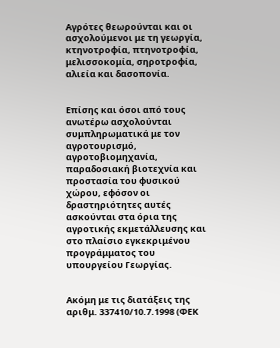Αγρότες θεωρούνται και οι ασχολούμενοι με τη γεωργία, κτηνοτροφία, πτηνοτροφία, μελισσοκομία, σηροτροφία, αλιεία και δασοπονία.


Επίσης και όσοι από τους ανωτέρω ασχολούνται συμπληρωματικά με τον αγροτουρισμό, αγροτοβιομηχανία, παραδοσιακή βιοτεχνία και προστασία του φυσικού χώρου, εφόσον οι δραστηριότητες αυτές ασκούνται στα όρια της αγροτικής εκμετάλλευσης και στο πλαίσιο εγκεκριμένου προγράμματος του υπουργείου Γεωργίας.


Ακόμη με τις διατάξεις της αριθμ. 337410/10.7.1998 (ΦΕΚ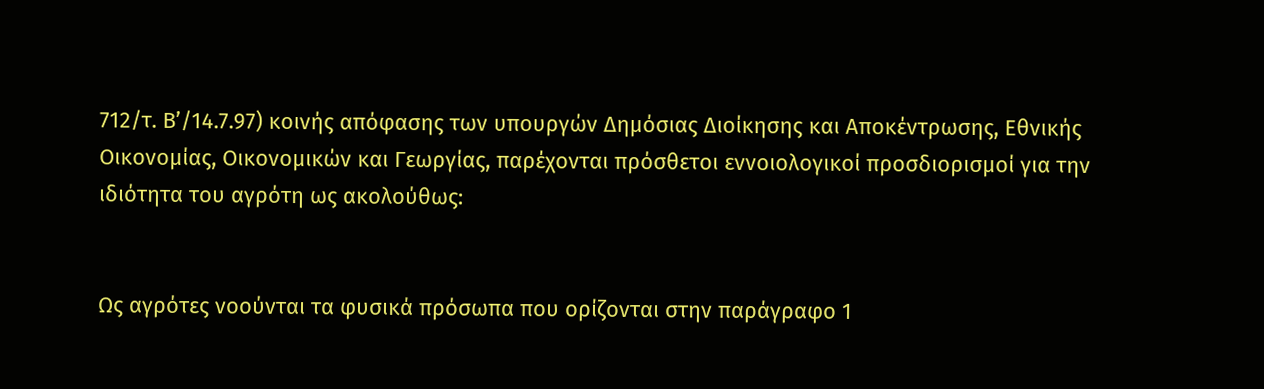712/τ. Β’/14.7.97) κοινής απόφασης των υπουργών Δημόσιας Διοίκησης και Αποκέντρωσης, Εθνικής Οικονομίας, Οικονομικών και Γεωργίας, παρέχονται πρόσθετοι εννοιολογικοί προσδιορισμοί για την ιδιότητα του αγρότη ως ακολούθως:


Ως αγρότες νοούνται τα φυσικά πρόσωπα που ορίζονται στην παράγραφο 1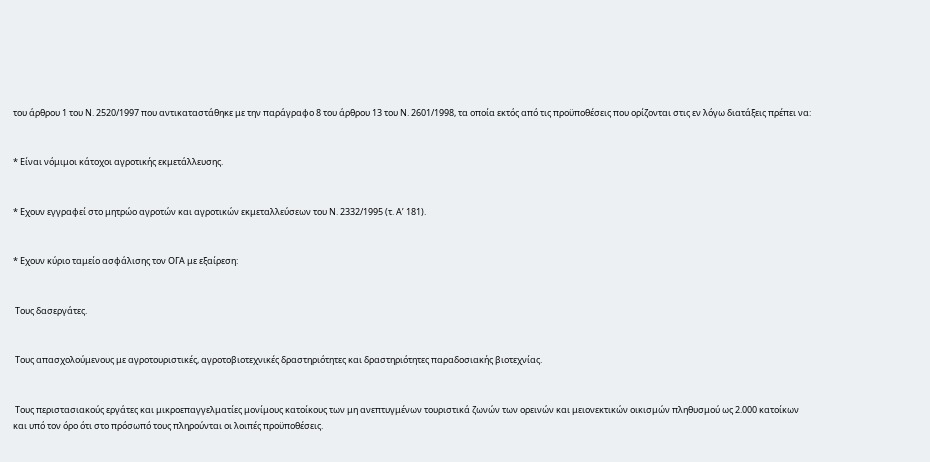του άρθρου 1 του Ν. 2520/1997 που αντικαταστάθηκε με την παράγραφο 8 του άρθρου 13 του Ν. 2601/1998, τα οποία εκτός από τις προϋποθέσεις που ορίζονται στις εν λόγω διατάξεις πρέπει να:


* Είναι νόμιμοι κάτοχοι αγροτικής εκμετάλλευσης.


* Εχουν εγγραφεί στο μητρώο αγροτών και αγροτικών εκμεταλλεύσεων του Ν. 2332/1995 (τ. Α’ 181).


* Εχουν κύριο ταμείο ασφάλισης τον ΟΓΑ με εξαίρεση:


 Τους δασεργάτες.


 Τους απασχολούμενους με αγροτουριστικές, αγροτοβιοτεχνικές δραστηριότητες και δραστηριότητες παραδοσιακής βιοτεχνίας.


 Τους περιστασιακούς εργάτες και μικροεπαγγελματίες μονίμους κατοίκους των μη ανεπτυγμένων τουριστικά ζωνών των ορεινών και μειονεκτικών οικισμών πληθυσμού ως 2.000 κατοίκων και υπό τον όρο ότι στο πρόσωπό τους πληρούνται οι λοιπές προϋποθέσεις.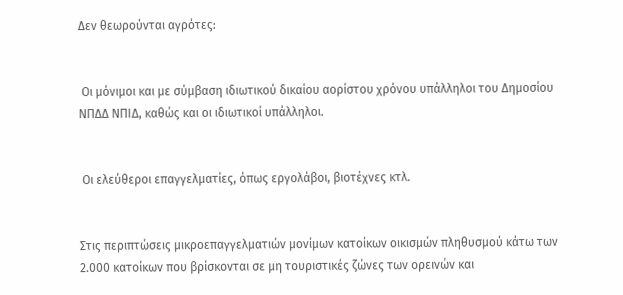Δεν θεωρούνται αγρότες:


 Οι μόνιμοι και με σύμβαση ιδιωτικού δικαίου αορίστου χρόνου υπάλληλοι του Δημοσίου ΝΠΔΔ ΝΠΙΔ, καθώς και οι ιδιωτικοί υπάλληλοι.


 Οι ελεύθεροι επαγγελματίες, όπως εργολάβοι, βιοτέχνες κτλ.


Στις περιπτώσεις μικροεπαγγελματιών μονίμων κατοίκων οικισμών πληθυσμού κάτω των 2.000 κατοίκων που βρίσκονται σε μη τουριστικές ζώνες των ορεινών και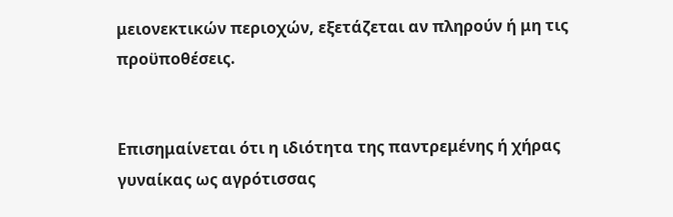μειονεκτικών περιοχών, εξετάζεται αν πληρούν ή μη τις προϋποθέσεις.


Επισημαίνεται ότι η ιδιότητα της παντρεμένης ή χήρας γυναίκας ως αγρότισσας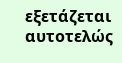εξετάζεται αυτοτελώς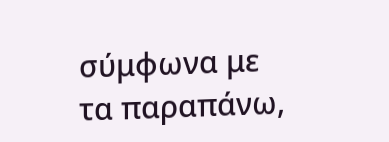σύμφωνα με τα παραπάνω,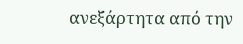ανεξάρτητα από την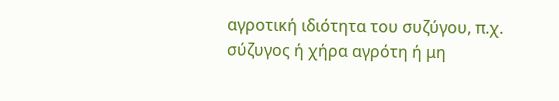αγροτική ιδιότητα του συζύγου, π.χ. σύζυγος ή χήρα αγρότη ή μη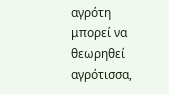αγρότη μπορεί να θεωρηθεί αγρότισσα,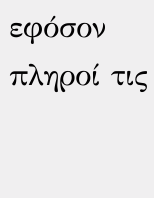εφόσον πληροί τις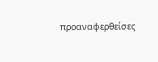προαναφερθείσες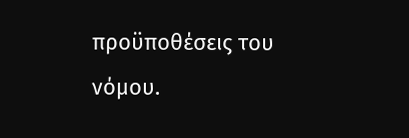προϋποθέσεις του νόμου.